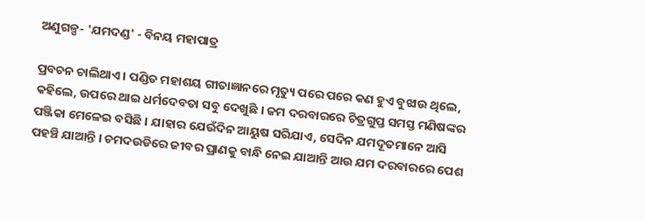ଅଣୁଗଳ୍ପ- 'ଯମଦଣ୍ଡ' - ବିନୟ ମହାପାତ୍ର

ପ୍ରବଚନ ଚାଲିଥାଏ । ପଣ୍ଡିତ ମହାଶୟ ଗୀତାଜ୍ଞାନରେ ମୃତ୍ୟୁ ପରେ ପରେ କଣ ହୁଏ ବୁଝାଉ ଥିଲେ, କହିଲେ, ଉପରେ ଥାଇ ଧର୍ମଦେବତା ସବୁ ଦେଖୁଛି । ଜମ ଦରବାରରେ ଚିତ୍ରଗୁପ୍ତ ସମସ୍ତ ମଣିଷଙ୍କର ପଞ୍ଜିକା ମେଳେଇ ବସିଛି । ଯାହାର ଯେଉଁଦିନ ଆୟୁଷ ସରିଯାଏ, ସେଦିନ ଯମଦୂତମାନେ ଆସି ପହଞ୍ଚି ଯାଆନ୍ତି । ଚମଦଉଡିରେ ଜୀବର ପ୍ରାଣକୁ ବାନ୍ଧି ନେଇ ଯାଆନ୍ତି ଆଉ ଯମ ଦରବାରରେ ପେଶ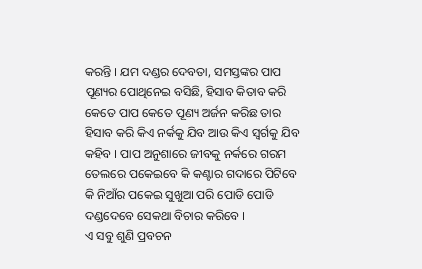କରନ୍ତି । ଯମ ଦଣ୍ଡର ଦେବତା, ସମସ୍ତଙ୍କର ପାପ ପୂଣ୍ୟର ପୋଥିନେଇ ବସିଛି, ହିସାବ କିତାବ କରି କେତେ ପାପ କେତେ ପୂଣ୍ୟ ଅର୍ଜନ କରିଛ ତାର ହିସାବ କରି କିଏ ନର୍କକୁ ଯିବ ଆଉ କିଏ ସ୍ୱର୍ଗକୁ ଯିବ କହିବ । ପାପ ଅନୁଶାରେ ଜୀବକୁ ନର୍କରେ ଗରମ ତେଲରେ ପକେଇବେ କି କଣ୍ଟାର ଗଦାରେ ପିଟିବେ କି ନିଆଁର ପକେଇ ସୁଖୁଆ ପରି ପୋଡି ପୋଡି ଦଣ୍ଡଦେବେ ସେକଥା ବିଚାର କରିବେ ।
ଏ ସବୁ ଶୁଣି ପ୍ରବଚନ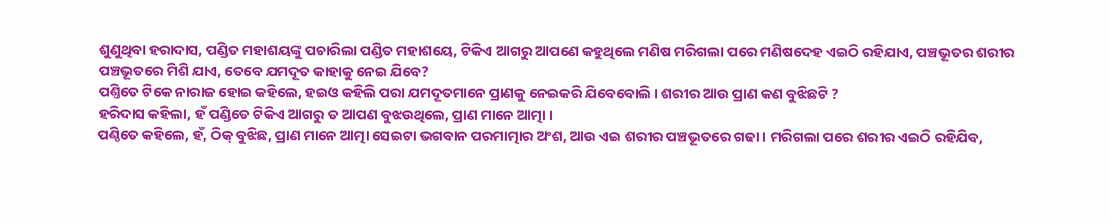ଶୁଣୁଥିବା ହରାଦାସ, ପଣ୍ଡିତ ମହାଶୟଙ୍କୁ ପଚାରିଲା ପଣ୍ଡିତ ମହାଶୟେ, ଟିକିଏ ଆଗରୁ ଆପଣେ କହୁଥିଲେ ମଣିଷ ମରିଗଲା ପରେ ମଣିଷଦେହ ଏଇଠି ରହିଯାଏ, ପଞ୍ଚଭୂତର ଶରୀର ପଞ୍ଚଭୂତରେ ମିଶି ଯାଏ, ତେବେ ଯମଦୂତ କାହାକୁ ନେଇ ଯିବେ?
ପଣ୍ତିତେ ଟିକେ ନାରାଜ ହୋଇ କହିଲେ, ହଇଓ କହିଲି ପରା ଯମଦୂତମାନେ ପ୍ରାଣକୁ ନେଇକରି ଯିବେବୋଲି । ଶରୀର ଆଉ ପ୍ରାଣ କଣ ବୁଝିଛଟି ?
ହରିଦାସ କହିଲା, ହଁ ପଣ୍ଡିତେ ଟିକିଏ ଆଗରୁ ତ ଆପଣ ବୁଝଉଥିଲେ, ପ୍ରାଣ ମାନେ ଆତ୍ମା ।
ପଣ୍ଠିତେ କହିଲେ, ହଁ, ଠିକ୍ ବୁଝିଛ, ପ୍ରାଣ ମାନେ ଆତ୍ମା ସେଇଟା ଭଗବାନ ପରମାତ୍ମାର ଅଂଶ, ଆଉ ଏଇ ଶରୀର ପଞ୍ଚଭୂତରେ ଗଢା । ମରିଗଲା ପରେ ଶରୀର ଏଇଠି ରହିଯିବ,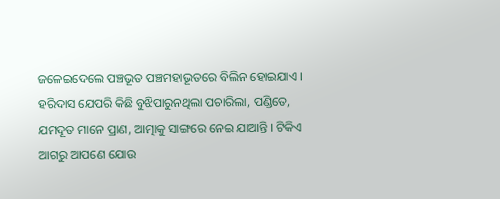ଜଳେଇଦେଲେ ପଞ୍ଚଭୂତ ପଞ୍ଚମହାଭୂତରେ ବିଲିନ ହୋଇଯାଏ ।
ହରିଦାସ ଯେପରି କିଛି ବୁଝିପାରୁନଥିଲା ପଚାରିଲା, ପଣ୍ଡିତେ, ଯମଦୂତ ମାନେ ପ୍ରାଣ, ଆତ୍ମାକୁ ସାଙ୍ଗରେ ନେଇ ଯାଆନ୍ତି । ଟିକିଏ ଆଗରୁ ଆପଣେ ଯୋଉ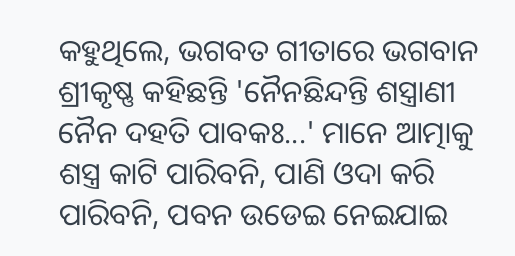କହୁଥିଲେ, ଭଗବତ ଗୀତାରେ ଭଗବାନ ଶ୍ରୀକୃଷ୍ଣ କହିଛନ୍ତି 'ନୈନଛିନ୍ଦନ୍ତି ଶସ୍ତ୍ରାଣୀ ନୈନ ଦହତି ପାବକଃ...' ମାନେ ଆତ୍ମାକୁ ଶସ୍ତ୍ର କାଟି ପାରିବନି, ପାଣି ଓଦା କରି ପାରିବନି, ପବନ ଉଡେଇ ନେଇଯାଇ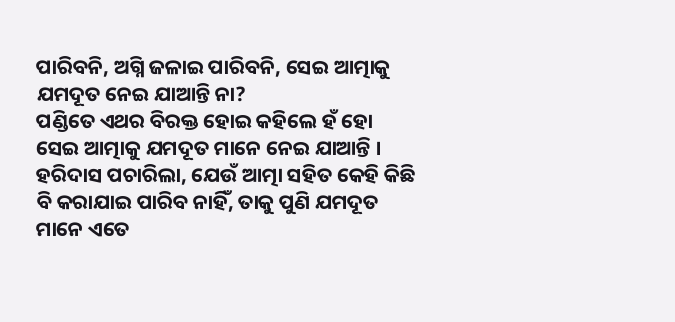ପାରିବନି, ଅଗ୍ନି ଜଳାଇ ପାରିବନି, ସେଇ ଆତ୍ମାକୁ ଯମଦୂତ ନେଇ ଯାଆନ୍ତି ନା?
ପଣ୍ଡିତେ ଏଥର ବିରକ୍ତ ହୋଇ କହିଲେ ହଁ ହୋ ସେଇ ଆତ୍ମାକୁ ଯମଦୂତ ମାନେ ନେଇ ଯାଆନ୍ତି ।
ହରିଦାସ ପଚାରିଲା, ଯେଉଁ ଆତ୍ମା ସହିତ କେହି କିଛି ବି କରାଯାଇ ପାରିବ ନାହିଁ, ତାକୁ ପୁଣି ଯମଦୂତ ମାନେ ଏତେ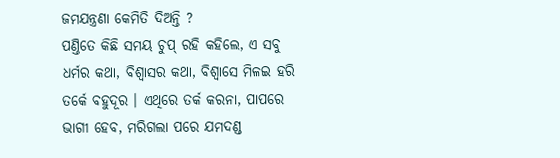ଜମଯନ୍ତ୍ରଣା କେମିତି ଦିଅନ୍ତି ?
ପଣ୍ତିତେ କିଛି ସମୟ ଚୁପ୍ ରହି କହିଲେ, ଏ ସବୁ ଧର୍ମର କଥା, ବିଶ୍ୱାସର କଥା, ବିଶ୍ୱାସେ ମିଳଇ ହରି ତର୍କେ ବହୁଦୂର । ଏଥିରେ ତର୍କ କରନା, ପାପରେ ଭାଗୀ ହେବ, ମରିଗଲା ପରେ ଯମଦଣ୍ଡ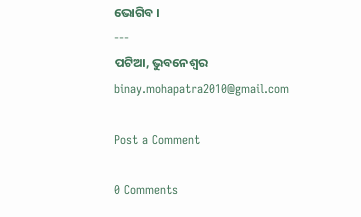ଭୋଗିବ ।
---
ପଟିଆ, ଭୁବନେଶ୍ଵର
binay.mohapatra2010@gmail.com

Post a Comment

0 Comments